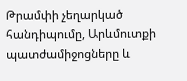Թրամփի չեղարկած հանդիպումը, Արևմուտքի պատժամիջոցները և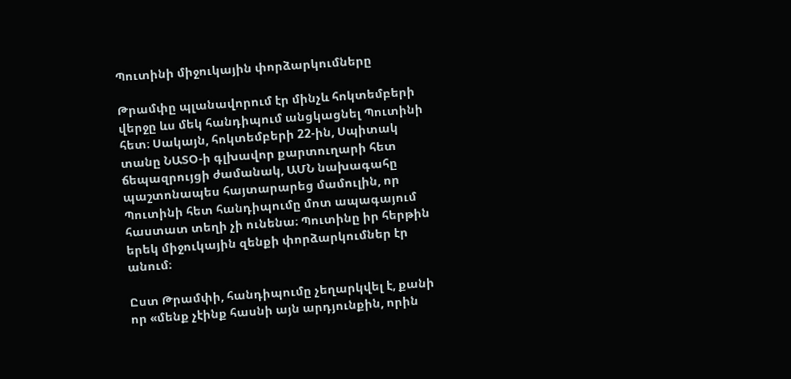Պուտինի միջուկային փորձարկումները

Թրամփը պլանավորում էր մինչև հոկտեմբերի վերջը ևս մեկ հանդիպում անցկացնել Պուտինի հետ։ Սակայն, հոկտեմբերի 22-ին, Սպիտակ տանը ՆԱՏՕ-ի գլխավոր քարտուղարի հետ ճեպազրույցի ժամանակ, ԱՄՆ նախագահը պաշտոնապես հայտարարեց մամուլին, որ Պուտինի հետ հանդիպումը մոտ ապագայում հաստատ տեղի չի ունենա։ Պուտինը իր հերթին երեկ միջուկային զենքի փորձարկումներ էր անում։

Ըստ Թրամփի, հանդիպումը չեղարկվել է, քանի որ «մենք չէինք հասնի այն արդյունքին, որին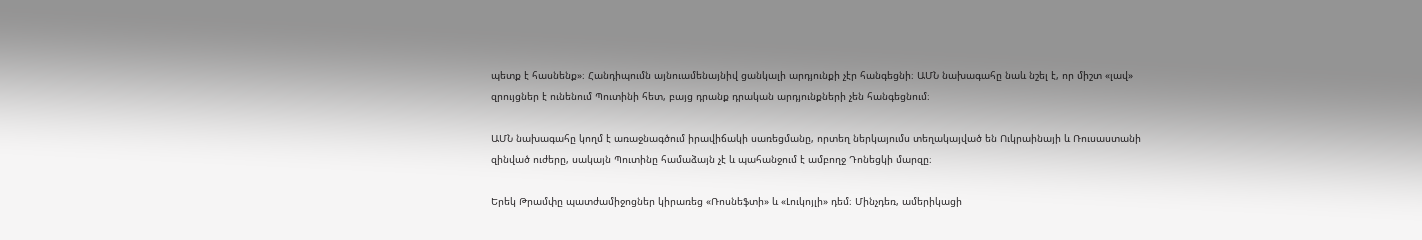պետք է հասնենք»։ Հանդիպումն այնուամենայնիվ ցանկալի արդյունքի չէր հանգեցնի։ ԱՄՆ նախագահը նաև նշել է, որ միշտ «լավ» զրույցներ է ունենում Պուտինի հետ, բայց դրանք դրական արդյունքների չեն հանգեցնում։

ԱՄՆ նախագահը կողմ է առաջնագծում իրավիճակի սառեցմանը, որտեղ ներկայումս տեղակայված են Ուկրաինայի և Ռուսաստանի զինված ուժերը, սակայն Պուտինը համաձայն չէ և պահանջում է ամբողջ Դոնեցկի մարզը։

Երեկ Թրամփը պատժամիջոցներ կիրառեց «Ռոսնեֆտի» և «Լուկոյլի» դեմ։ Մինչդեռ, ամերիկացի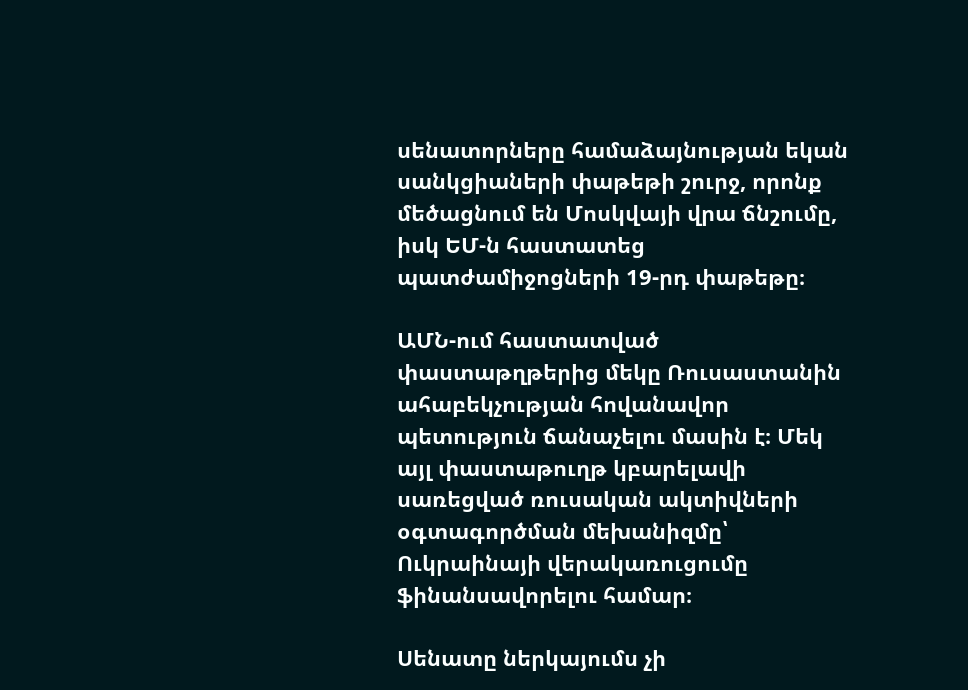սենատորները համաձայնության եկան սանկցիաների փաթեթի շուրջ, որոնք մեծացնում են Մոսկվայի վրա ճնշումը, իսկ ԵՄ-ն հաստատեց պատժամիջոցների 19-րդ փաթեթը։

ԱՄՆ-ում հաստատված փաստաթղթերից մեկը Ռուսաստանին ահաբեկչության հովանավոր պետություն ճանաչելու մասին է։ Մեկ այլ փաստաթուղթ կբարելավի սառեցված ռուսական ակտիվների օգտագործման մեխանիզմը՝ Ուկրաինայի վերակառուցումը ֆինանսավորելու համար։

Սենատը ներկայումս չի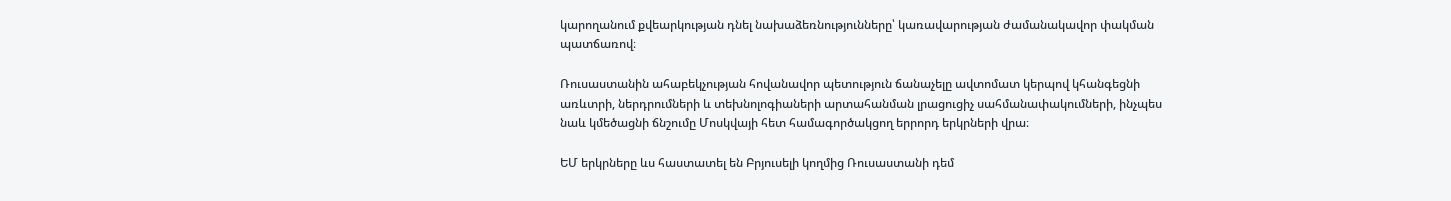կարողանում քվեարկության դնել նախաձեռնությունները՝ կառավարության ժամանակավոր փակման պատճառով։

Ռուսաստանին ահաբեկչության հովանավոր պետություն ճանաչելը ավտոմատ կերպով կհանգեցնի առևտրի, ներդրումների և տեխնոլոգիաների արտահանման լրացուցիչ սահմանափակումների, ինչպես նաև կմեծացնի ճնշումը Մոսկվայի հետ համագործակցող երրորդ երկրների վրա։

ԵՄ երկրները ևս հաստատել են Բրյուսելի կողմից Ռուսաստանի դեմ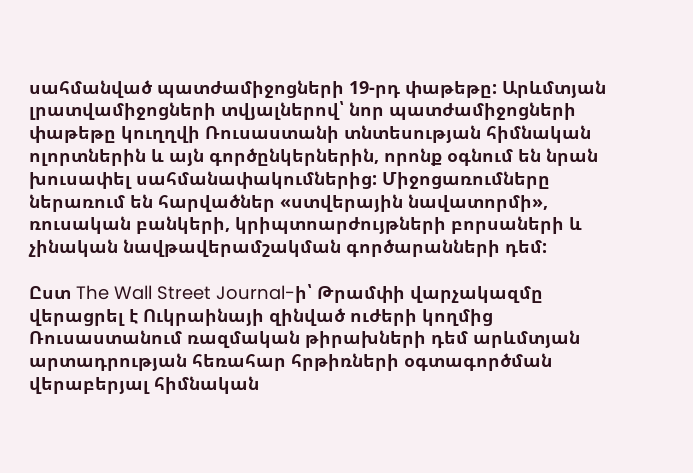սահմանված պատժամիջոցների 19-րդ փաթեթը: Արևմտյան լրատվամիջոցների տվյալներով՝ նոր պատժամիջոցների փաթեթը կուղղվի Ռուսաստանի տնտեսության հիմնական ոլորտներին և այն գործընկերներին, որոնք օգնում են նրան խուսափել սահմանափակումներից: Միջոցառումները ներառում են հարվածներ «ստվերային նավատորմի», ռուսական բանկերի, կրիպտոարժույթների բորսաների և չինական նավթավերամշակման գործարանների դեմ:

Ըստ The Wall Street Journal-ի՝ Թրամփի վարչակազմը վերացրել է Ուկրաինայի զինված ուժերի կողմից Ռուսաստանում ռազմական թիրախների դեմ արևմտյան արտադրության հեռահար հրթիռների օգտագործման վերաբերյալ հիմնական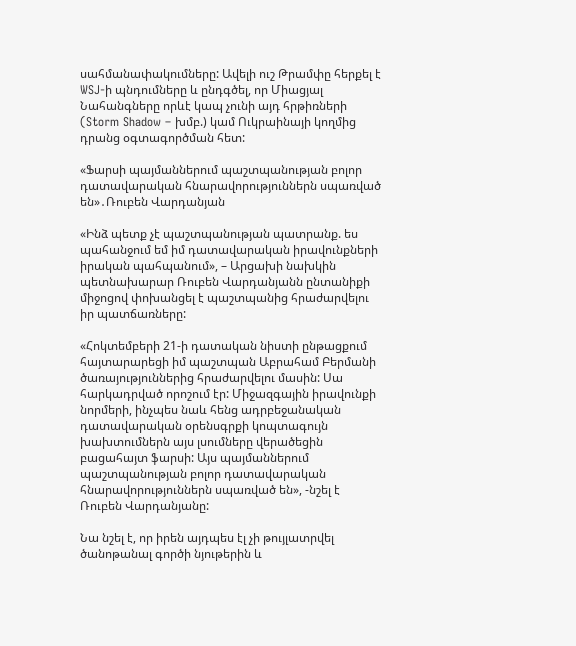սահմանափակումները: Ավելի ուշ Թրամփը հերքել է WSJ-ի պնդումները և ընդգծել, որ Միացյալ Նահանգները որևէ կապ չունի այդ հրթիռների (Storm Shadow – խմբ.) կամ Ուկրաինայի կողմից դրանց օգտագործման հետ:

«Ֆարսի պայմաններում պաշտպանության բոլոր դատավարական հնարավորություններն սպառված են»․Ռուբեն Վարդանյան

«Ինձ պետք չէ պաշտպանության պատրանք. ես պահանջում եմ իմ դատավարական իրավունքների իրական պահպանում», – Արցախի նախկին պետնախարար Ռուբեն Վարդանյանն ընտանիքի միջոցով փոխանցել է պաշտպանից հրաժարվելու իր պատճառները:

«Հոկտեմբերի 21-ի դատական նիստի ընթացքում հայտարարեցի իմ պաշտպան Աբրահամ Բերմանի ծառայություններից հրաժարվելու մասին: Սա հարկադրված որոշում էր: Միջազգային իրավունքի նորմերի, ինչպես նաև հենց ադրբեջանական դատավարական օրենսգրքի կոպտագույն խախտումներն այս լսումները վերածեցին բացահայտ ֆարսի: Այս պայմաններում պաշտպանության բոլոր դատավարական հնարավորություններն սպառված են», -նշել է Ռուբեն Վարդանյանը:

Նա նշել է, որ իրեն այդպես էլ չի թույլատրվել ծանոթանալ գործի նյութերին և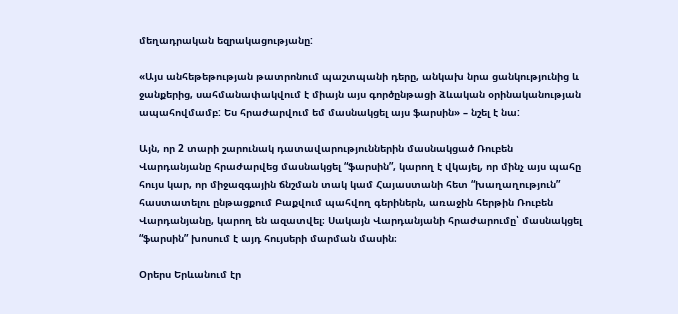մեղադրական եզրակացությանը:

«Այս անհեթեթության թատրոնում պաշտպանի դերը, անկախ նրա ցանկությունից և ջանքերից, սահմանափակվում է միայն այս գործընթացի ձևական օրինականության ապահովմամբ: Ես հրաժարվում եմ մասնակցել այս ֆարսին» – նշել է նա:

Այն, որ 2 տարի շարունակ դատավարություններին մասնակցած Ռուբեն Վարդանյանը հրաժարվեց մասնակցել “ֆարսին”, կարող է վկայել, որ մինչ այս պահը հույս կար, որ միջազգային ճնշման տակ կամ Հայաստանի հետ “խաղաղություն” հաստատելու ընթացքում Բաքվում պահվող գերիներն, առաջին հերթին Ռուբեն Վարդանյանը, կարող են ազատվել։ Սակայն Վարդանյանի հրաժարումը՝ մասնակցել “ֆարսին” խոսում է այդ հույսերի մարման մասին։

Օրերս Երևանում էր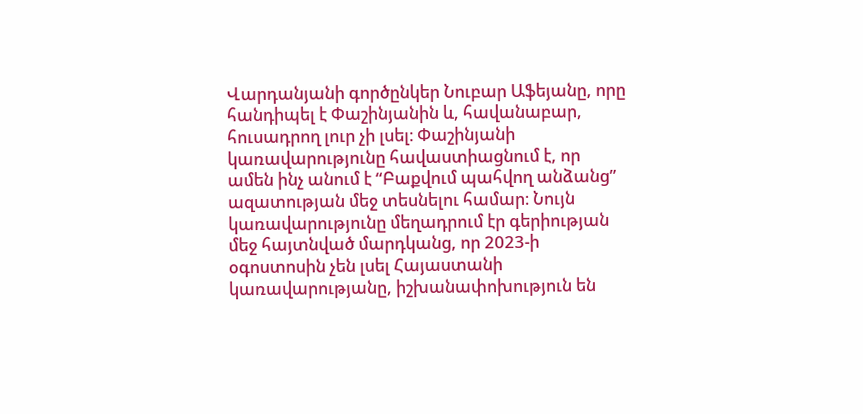Վարդանյանի գործընկեր Նուբար Աֆեյանը, որը հանդիպել է Փաշինյանին և, հավանաբար, հուսադրող լուր չի լսել։ Փաշինյանի կառավարությունը հավաստիացնում է, որ ամեն ինչ անում է “Բաքվում պահվող անձանց” ազատության մեջ տեսնելու համար։ Նույն կառավարությունը մեղադրում էր գերիության մեջ հայտնված մարդկանց, որ 2023-ի օգոստոսին չեն լսել Հայաստանի կառավարությանը, իշխանափոխություն են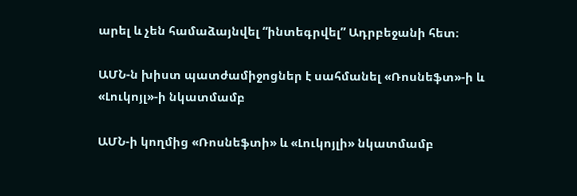արել և չեն համաձայնվել “ինտեգրվել” Ադրբեջանի հետ։

ԱՄՆ-ն խիստ պատժամիջոցներ է սահմանել «Ռոսնեֆտ»-ի և «Լուկոյլ»-ի նկատմամբ

ԱՄՆ-ի կողմից «Ռոսնեֆտի» և «Լուկոյլի» նկատմամբ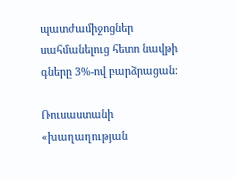պատժամիջոցներ սահմանելուց հետո նավթի գները 3%-ով բարձրացան:

Ռուսաստանի «խաղաղության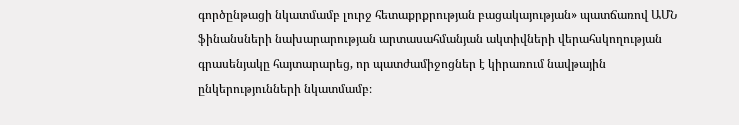գործընթացի նկատմամբ լուրջ հետաքրքրության բացակայության» պատճառով ԱՄՆ ֆինանսների նախարարության արտասահմանյան ակտիվների վերահսկողության գրասենյակը հայտարարեց, որ պատժամիջոցներ է կիրառում նավթային ընկերությունների նկատմամբ։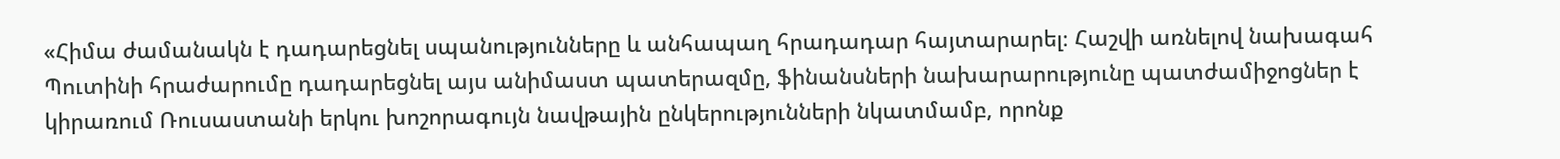«Հիմա ժամանակն է դադարեցնել սպանությունները և անհապաղ հրադադար հայտարարել։ Հաշվի առնելով նախագահ Պուտինի հրաժարումը դադարեցնել այս անիմաստ պատերազմը, ֆինանսների նախարարությունը պատժամիջոցներ է կիրառում Ռուսաստանի երկու խոշորագույն նավթային ընկերությունների նկատմամբ, որոնք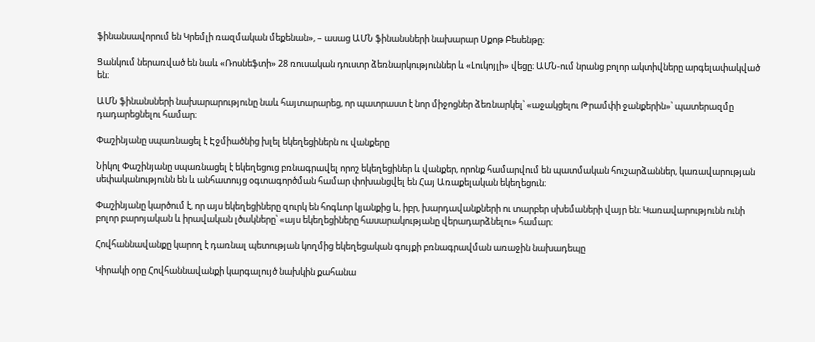ֆինանսավորում են Կրեմլի ռազմական մեքենան», – ասաց ԱՄՆ ֆինանսների նախարար Սքոթ Բեսենթը։

Ցանկում ներառված են նաև «Ռոսնեֆտի» 28 ռուսական դուստր ձեռնարկություններ և «Լուկոյլի» վեցը։ ԱՄՆ-ում նրանց բոլոր ակտիվները արգելափակված են։

ԱՄՆ ֆինանսների նախարարությունը նաև հայտարարեց, որ պատրաստ է նոր միջոցներ ձեռնարկել՝ «աջակցելու Թրամփի ջանքերին»՝ պատերազմը դադարեցնելու համար։

Փաշինյանը սպառնացել է Էջմիածնից խլել եկեղեցիներն ու վանքերը

Նիկոլ Փաշինյանը սպառնացել է եկեղեցուց բռնագրավել որոշ եկեղեցիներ և վանքեր, որոնք համարվում են պատմական հուշարձաններ, կառավարության սեփականությունն են և անհատույց օգտագործման համար փոխանցվել են Հայ Առաքելական եկեղեցուն։

Փաշինյանը կարծում է, որ այս եկեղեցիները զուրկ են հոգևոր կյանքից և, իբր, խարդավանքների ու տարբեր սխեմաների վայր են։ Կառավարությունն ունի բոլոր բարոյական և իրավական լծակները՝ «այս եկեղեցիները հասարակությանը վերադարձնելու» համար։

Հովհաննավանքը կարող է դառնալ պետության կողմից եկեղեցական գույքի բռնագրավման առաջին նախադեպը

Կիրակի օրը Հովհաննավանքի կարգալույծ նախկին քահանա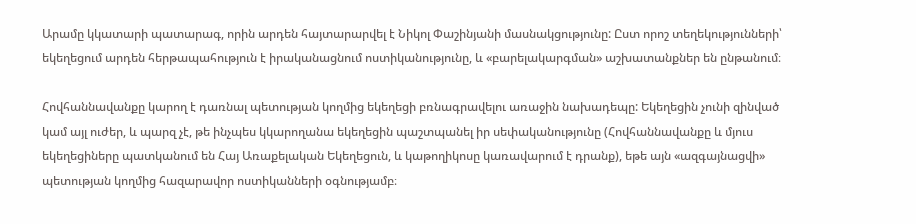Արամը կկատարի պատարագ, որին արդեն հայտարարվել է Նիկոլ Փաշինյանի մասնակցությունը: Ըստ որոշ տեղեկությունների՝ եկեղեցում արդեն հերթապահություն է իրականացնում ոստիկանությունը, և «բարելակարգման» աշխատանքներ են ընթանում։

Հովհաննավանքը կարող է դառնալ պետության կողմից եկեղեցի բռնագրավելու առաջին նախադեպը: Եկեղեցին չունի զինված կամ այլ ուժեր, և պարզ չէ, թե ինչպես կկարողանա եկեղեցին պաշտպանել իր սեփականությունը (Հովհաննավանքը և մյուս եկեղեցիները պատկանում են Հայ Առաքելական Եկեղեցուն, և կաթողիկոսը կառավարում է դրանք), եթե այն «ազգայնացվի» պետության կողմից հազարավոր ոստիկանների օգնությամբ։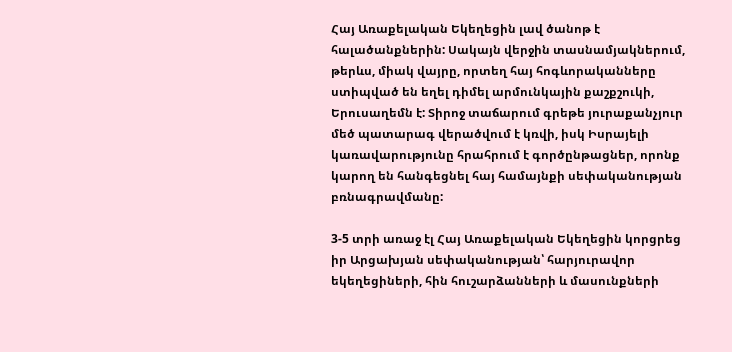Հայ Առաքելական Եկեղեցին լավ ծանոթ է հալածանքներին: Սակայն վերջին տասնամյակներում, թերևս, միակ վայրը, որտեղ հայ հոգևորականները ստիպված են եղել դիմել արմունկային քաշքշուկի, Երուսաղեմն է: Տիրոջ տաճարում գրեթե յուրաքանչյուր մեծ պատարագ վերածվում է կռվի, իսկ Իսրայելի կառավարությունը հրահրում է գործընթացներ, որոնք կարող են հանգեցնել հայ համայնքի սեփականության բռնագրավմանը:

3-5 տրի առաջ էլ Հայ Առաքելական Եկեղեցին կորցրեց իր Արցախյան սեփականության՝ հարյուրավոր եկեղեցիների, հին հուշարձանների և մասունքների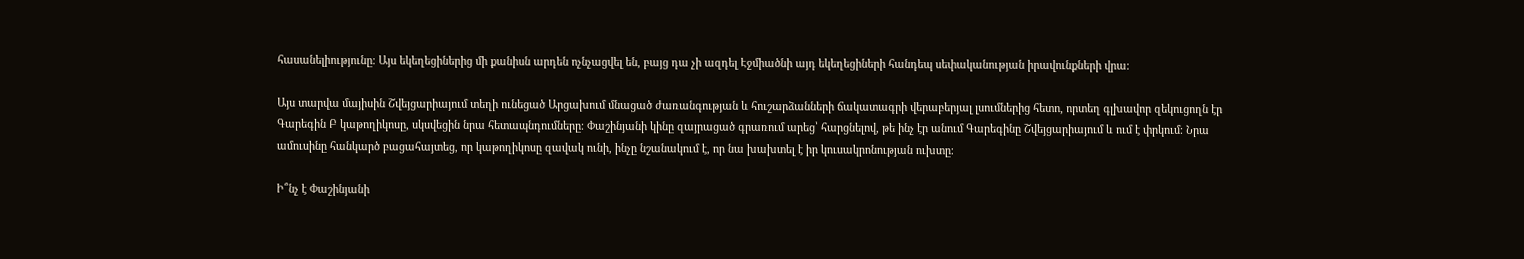հասանելիությունը։ Այս եկեղեցիներից մի քանիսն արդեն ոչնչացվել են, բայց դա չի ազդել Էջմիածնի այդ եկեղեցիների հանդեպ սեփականության իրավունքների վրա։

Այս տարվա մայիսին Շվեյցարիայում տեղի ունեցած Արցախում մնացած ժառանգության և հուշարձանների ճակատագրի վերաբերյալ լսումներից հետո, որտեղ գլխավոր զեկուցողն էր Գարեգին Բ կաթողիկոսը, սկսվեցին նրա հետապնդումները։ Փաշինյանի կինը զայրացած գրառում արեց՝ հարցնելով, թե ինչ էր անում Գարեգինը Շվեյցարիայում և ում է փրկում։ Նրա ամուսինը հանկարծ բացահայտեց, որ կաթողիկոսը զավակ ունի, ինչը նշանակում է, որ նա խախտել է իր կուսակրոնության ուխտը։

Ի՞նչ է Փաշինյանի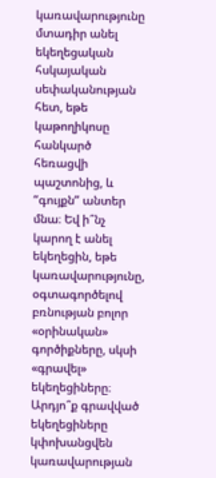կառավարությունը մտադիր անել եկեղեցական հսկայական սեփականության հետ, եթե կաթողիկոսը հանկարծ հեռացվի պաշտոնից, և “գույքն” անտեր մնա։ Եվ ի՞նչ կարող է անել եկեղեցին, եթե կառավարությունը, օգտագործելով բռնության բոլոր «օրինական» գործիքները, սկսի «գրավել» եկեղեցիները։ Արդյո՞ք գրավված եկեղեցիները կփոխանցվեն կառավարության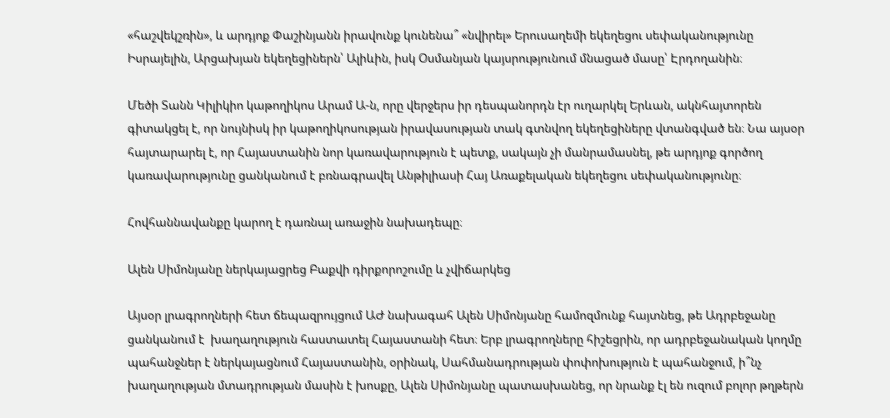«հաշվեկշռին», և արդյոք Փաշինյանն իրավունք կունենա՞ «նվիրել» Երուսաղեմի եկեղեցու սեփականությունը Իսրայելին, Արցախյան եկեղեցիներն՝ Ալիևին, իսկ Օսմանյան կայսրությունում մնացած մասը՝ Էրդողանին։

Մեծի Տանն Կիլիկիո կաթողիկոս Արամ Ա-ն, որը վերջերս իր դեսպանորդն էր ուղարկել Երևան, ակնհայտորեն գիտակցել է, որ նույնիսկ իր կաթողիկոսության իրավասության տակ գտնվող եկեղեցիները վտանգված են։ Նա այսօր հայտարարել է, որ Հայաստանին նոր կառավարություն է պետք, սակայն չի մանրամասնել, թե արդյոք գործող կառավարությունը ցանկանում է բռնագրավել Անթիլիասի Հայ Առաքելական եկեղեցու սեփականությունը։

Հովհաննավանքը կարող է դառնալ առաջին նախադեպը։

Ալեն Սիմոնյանը ներկայացրեց Բաքվի դիրքորոշումը և չվիճարկեց

Այսօր լրագրողների հետ ճեպազրույցում ԱԺ նախագահ Ալեն Սիմոնյանը համոզմունք հայտնեց, թե Ադրբեջանը ցանկանում է  խաղաղություն հաստատել Հայաստանի հետ։ Երբ լրագրողները հիշեցրին, որ ադրբեջանական կողմը պահանջներ է ներկայացնում Հայաստանին, օրինակ, Սահմանադրության փոփոխություն է պահանջում, ի՞նչ խաղաղության մտադրության մասին է խոսքը, Ալեն Սիմոնյանը պատասխանեց, որ նրանք էլ են ուզում բոլոր թղթերն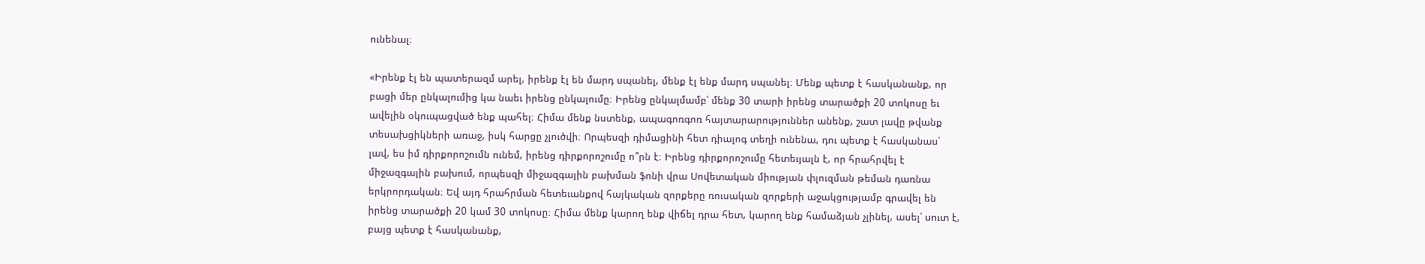ունենալ։

«Իրենք էլ են պատերազմ արել, իրենք էլ են մարդ սպանել, մենք էլ ենք մարդ սպանել։ Մենք պետք է հասկանանք, որ բացի մեր ընկալումից կա նաեւ իրենց ընկալումը։ Իրենց ընկալմամբ՝ մենք 30 տարի իրենց տարածքի 20 տոկոսը եւ ավելին օկուպացված ենք պահել։ Հիմա մենք նստենք, ապագոռգոռ հայտարարություններ անենք, շատ լավը թվանք տեսախցիկների առաջ, իսկ հարցը չլուծվի։ Որպեսզի դիմացինի հետ դիալոգ տեղի ունենա, դու պետք է հասկանաս՝ լավ, ես իմ դիրքորոշումն ունեմ, իրենց դիրքորոշումը ո՞րն է։ Իրենց դիրքորոշումը հետեւյալն է, որ հրահրվել է միջազգային բախում, որպեսզի միջազգային բախման ֆոնի վրա Սովետական միության փլուզման թեման դառնա երկրորդական։ Եվ այդ հրահրման հետեւանքով հայկական զորքերը ռուսական զորքերի աջակցությամբ գրավել են իրենց տարածքի 20 կամ 30 տոկոսը։ Հիմա մենք կարող ենք վիճել դրա հետ, կարող ենք համաձյան չլինել, ասել՝ սուտ է, բայց պետք է հասկանանք,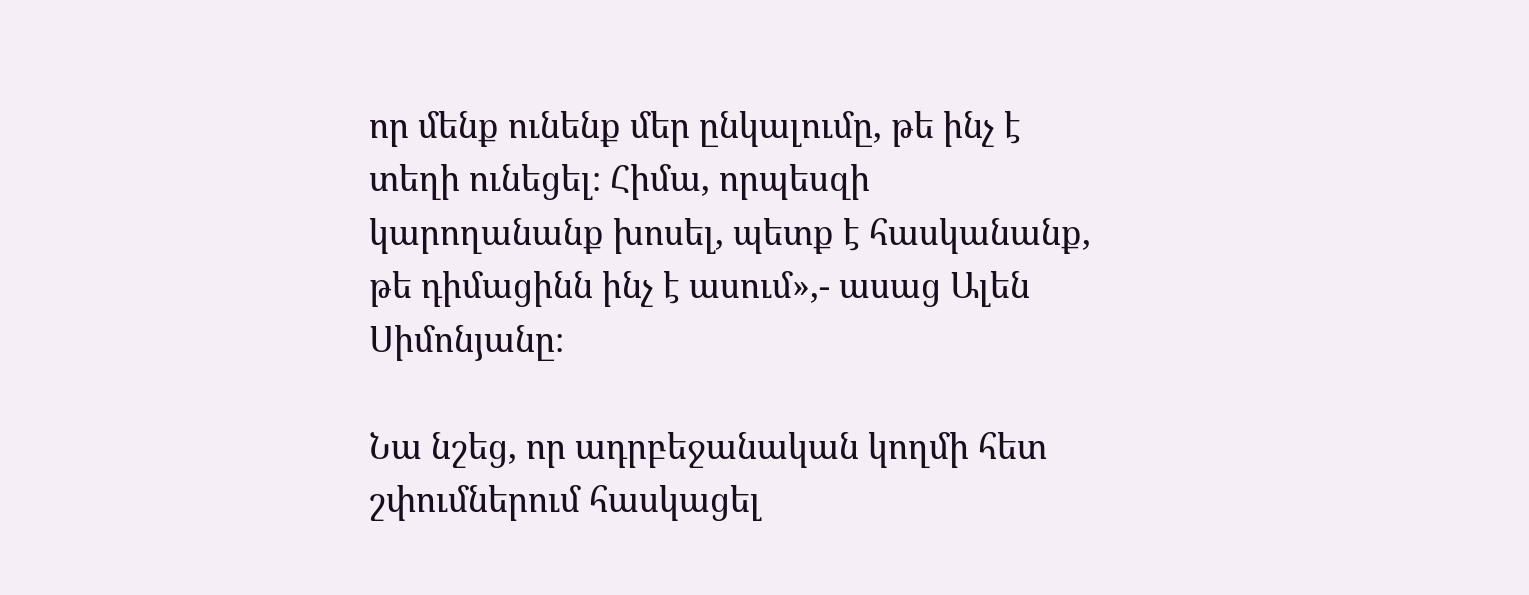որ մենք ունենք մեր ընկալումը, թե ինչ է տեղի ունեցել։ Հիմա, որպեսզի կարողանանք խոսել, պետք է հասկանանք, թե դիմացինն ինչ է ասում»,- ասաց Ալեն Սիմոնյանը։

Նա նշեց, որ ադրբեջանական կողմի հետ շփումներում հասկացել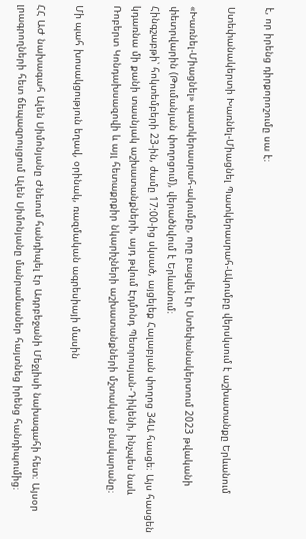է, որ իրենց դիրքորոշումը սա է։

Ստեփանակերտի Խառնել-Միացնել Պատկերասրահ-Ակումբը վերսկսում է աշխատանքը Երևանում

«Խառնել-Միացնել» պատկերասրահ-ակումբը, որը բացվել էր Ստեփանակերտում 2023 թվականի փետրվարին (Թումանյան փողոցում), վերածնվում է Երևանում։
Հինգշաբթի՝ հոկտեմբերի 23-ին, ժամը 17:00-ից սկսած, այցելեք Հալաբյան փողոց 34Ա հասցե։ Այս հասցեն կդառնա մի քանի տասնյակ աշխատանքների, այդ թվում Էդմոնդ Պետրոսյան-Դիկենի, ինչպես նաև Ռոբերտ Կոնդախսազովի և այլ հետաքրքիր նկարիչների աշխատանքների մշտական բնակարանը։

Մի պահ խոսակցություն եղավ, օրինակ, ռազմական ագրեսիայի մասին

ՀՀ ԱԺ նախագահ Ալեն Սիմոնյանը Ժնեւում հանդիպել էր Ադրբեջանի Մեջլիսի նախագահի հետ։ Այսօր լրագրողների հետ ճեպազրույցում Ալեն Սիմոնյանը մանրամասներ հայտնեց իրենց հանդիպումից։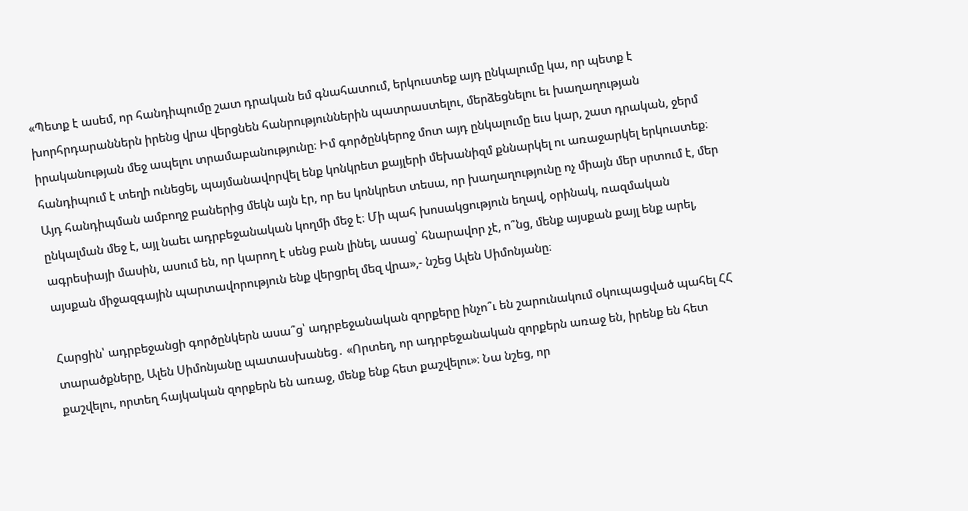«Պետք է ասեմ, որ հանդիպումը շատ դրական եմ գնահատում, երկուստեք այդ ընկալումը կա, որ պետք է խորհրդարաններն իրենց վրա վերցնեն հանրություններին պատրաստելու, մերձեցնելու եւ խաղաղության իրականության մեջ ապելու տրամաբանությունը։ Իմ գործընկերոջ մոտ այդ ընկալումը եւս կար, շատ դրական, ջերմ հանդիպում է տեղի ունեցել, պայմանավորվել ենք կոնկրետ քայլերի մեխանիզմ քննարկել ու առաջարկել երկուստեք։ Այդ հանդիպման ամբողջ բաներից մեկն այն էր, որ ես կոնկրետ տեսա, որ խաղաղությունը ոչ միայն մեր սրտում է, մեր ընկալման մեջ է, այլ նաեւ ադրբեջանական կողմի մեջ է։ Մի պահ խոսակցություն եղավ, օրինակ, ռազմական ագրեսիայի մասին, ասում են, որ կարող է սենց բան լինել, ասաց՝ հնարավոր չէ, ո՞նց, մենք այսքան քայլ ենք արել, այսքան միջազգային պարտավորություն ենք վերցրել մեզ վրա»,- նշեց Ալեն Սիմոնյանը։

Հարցին՝ ադրբեջանցի գործընկերն ասա՞ց՝ ադրբեջանական զորքերը ինչո՞ւ են շարունակում օկուպացված պահել ՀՀ տարածքները, Ալեն Սիմոնյանը պատասխանեց․ «Որտեղ, որ ադրբեջանական զորքերն առաջ են, իրենք են հետ քաշվելու, որտեղ հայկական զորքերն են առաջ, մենք ենք հետ քաշվելու»։ Նա նշեց, որ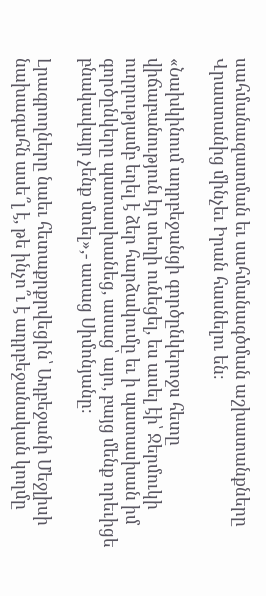սահմանազատման եւ սահմանագծման աշխատանքները Վրաստանից մինչեւ Իրան հասնելու են։

«Նախկինում ադրբեջանցի գործընկերոջս հետը վիճաբանություն էր տեղի ունեցել, ես ասել էի՝ Ջերմուկի ուղղությամբ եղել է ձեր հարձակումը եւ ի պատասխան իմ գործընկերը պատասխանեց, ասաց՝ այո, բայց մենք որեւիցե բնակավայր չենք մտել»,- ասաց Սիմոնյանը։

Լրագրողները նաեւ հետաքրքրվեցին՝ Ադբեջանի Մեջլիսի նախագահն ասե՞լ է, թե ինչո՞ւ է ադրբեջանական կողմը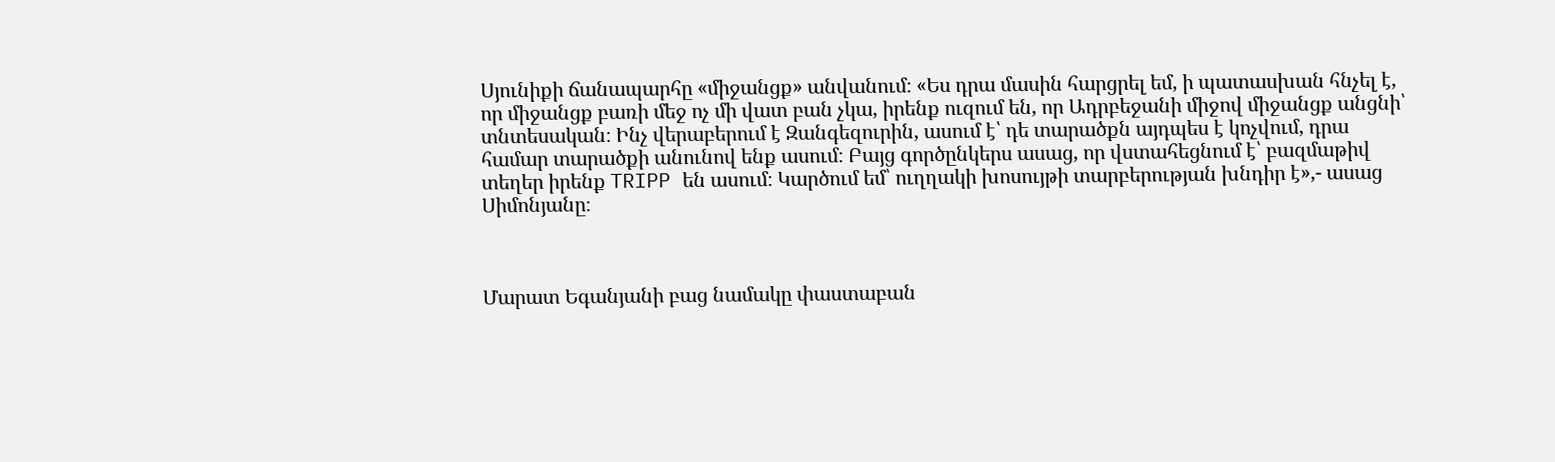Սյունիքի ճանապարհը «միջանցք» անվանում։ «Ես դրա մասին հարցրել եմ, ի պատասխան հնչել է, որ միջանցք բառի մեջ ոչ մի վատ բան չկա, իրենք ուզում են, որ Ադրբեջանի միջով միջանցք անցնի՝ տնտեսական։ Ինչ վերաբերում է Զանգեզուրին, ասում է՝ դե տարածքն այդպես է կոչվում, դրա համար տարածքի անունով ենք ասում։ Բայց գործընկերս ասաց, որ վստահեցնում է՝ բազմաթիվ տեղեր իրենք TRIPP են ասում։ Կարծում եմ՝ ուղղակի խոսույթի տարբերության խնդիր է»,- ասաց Սիմոնյանը։



Մարատ Եգանյանի բաց նամակը փաստաբան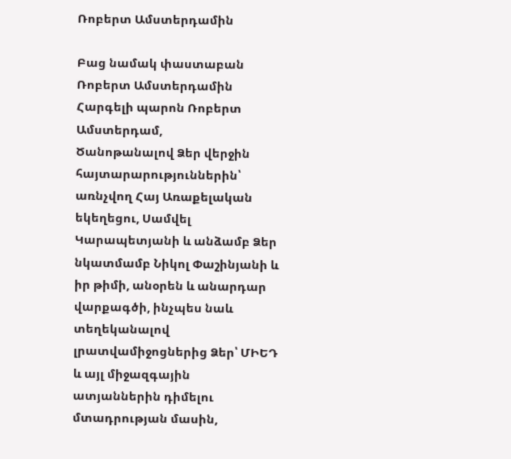Ռոբերտ Ամստերդամին

Բաց նամակ փաստաբան Ռոբերտ Ամստերդամին
Հարգելի պարոն Ռոբերտ Ամստերդամ,
Ծանոթանալով Ձեր վերջին հայտարարություններին՝ առնչվող Հայ Առաքելական եկեղեցու, Սամվել Կարապետյանի և անձամբ Ձեր նկատմամբ Նիկոլ Փաշինյանի և իր թիմի, անօրեն և անարդար վարքագծի, ինչպես նաև տեղեկանալով լրատվամիջոցներից Ձեր՝ ՄԻԵԴ և այլ միջազգային ատյաններին դիմելու մտադրության մասին,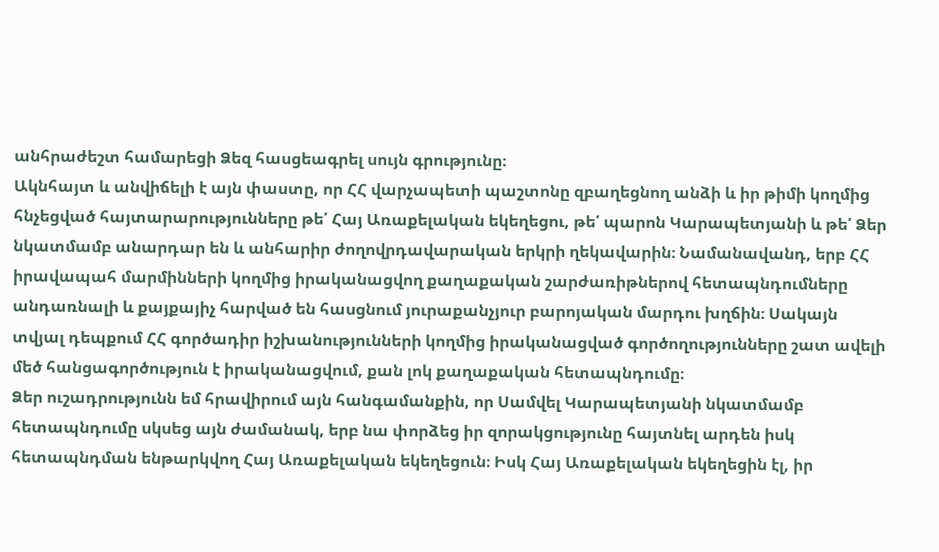անհրաժեշտ համարեցի Ձեզ հասցեագրել սույն գրությունը։
Ակնհայտ և անվիճելի է այն փաստը, որ ՀՀ վարչապետի պաշտոնը զբաղեցնող անձի և իր թիմի կողմից հնչեցված հայտարարությունները թե՛ Հայ Առաքելական եկեղեցու, թե՛ պարոն Կարապետյանի և թե՛ Ձեր նկատմամբ անարդար են և անհարիր ժողովրդավարական երկրի ղեկավարին։ Նամանավանդ, երբ ՀՀ իրավապահ մարմինների կողմից իրականացվող քաղաքական շարժառիթներով հետապնդումները անդառնալի և քայքայիչ հարված են հասցնում յուրաքանչյուր բարոյական մարդու խղճին։ Սակայն տվյալ դեպքում ՀՀ գործադիր իշխանությունների կողմից իրականացված գործողությունները շատ ավելի մեծ հանցագործություն է իրականացվում, քան լոկ քաղաքական հետապնդումը։
Ձեր ուշադրությունն եմ հրավիրում այն հանգամանքին, որ Սամվել Կարապետյանի նկատմամբ հետապնդումը սկսեց այն ժամանակ, երբ նա փորձեց իր զորակցությունը հայտնել արդեն իսկ հետապնդման ենթարկվող Հայ Առաքելական եկեղեցուն։ Իսկ Հայ Առաքելական եկեղեցին էլ, իր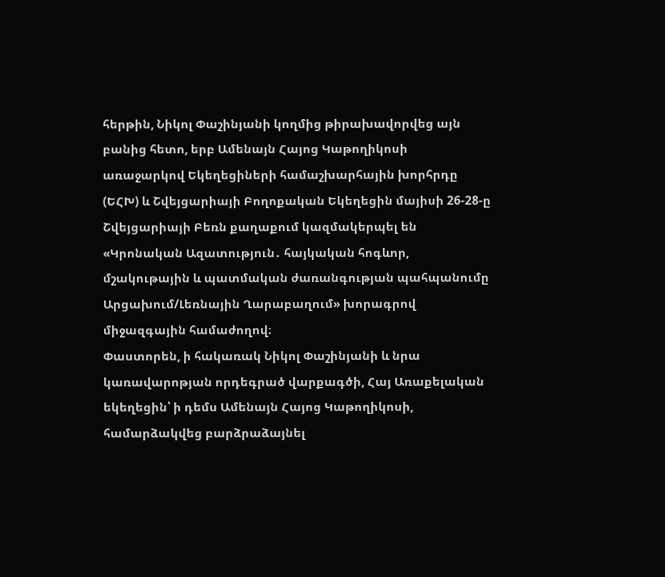հերթին, Նիկոլ Փաշինյանի կողմից թիրախավորվեց այն բանից հետո, երբ Ամենայն Հայոց Կաթողիկոսի առաջարկով Եկեղեցիների համաշխարհային խորհրդը (ԵՀԽ) և Շվեյցարիայի Բողոքական Եկեղեցին մայիսի 26-28-ը Շվեյցարիայի Բեռն քաղաքում կազմակերպել են «Կրոնական Ազատություն․ հայկական հոգևոր, մշակութային և պատմական ժառանգության պահպանումը Արցախում/Լեռնային Ղարաբաղում» խորագրով միջազգային համաժողով։
Փաստորեն, ի հակառակ Նիկոլ Փաշինյանի և նրա կառավարոթյան որդեգրած վարքագծի, Հայ Առաքելական եկեղեցին՝ ի դեմս Ամենայն Հայոց Կաթողիկոսի, համարձակվեց բարձրաձայնել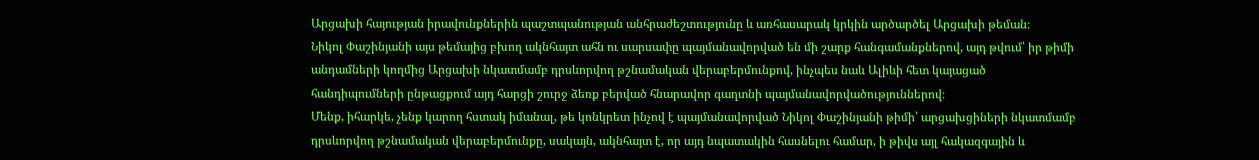Արցախի հայության իրավունքներին պաշտպանության անհրաժեշտությունը և առհասարակ կրկին արծարծել Արցախի թեման։
Նիկոլ Փաշինյանի այս թեմայից բխող ակնհայտ ահն ու սարսափը պայմանավորված են մի շարք հանգամանքներով, այդ թվում՝ իր թիմի անդամների կողմից Արցախի նկատմամբ դրսևորվող թշնամական վերաբերմունքով, ինչպես նաև Ալիևի հետ կայացած հանդիպումների ընթացքում այդ հարցի շուրջ ձեռք բերված հնարավոր գաղտնի պայմանավորվածություններով։
Մենք, իհարկե, չենք կարող հստակ իմանալ, թե կոնկրետ ինչով է պայմանավորված Նիկոլ Փաշինյանի թիմի՝ արցախցիների նկատմամբ դրսևորվող թշնամական վերաբերմունքը, սակայն, ակնհայտ է, որ այդ նպատակին հասնելու համար, ի թիվս այլ հակազգային և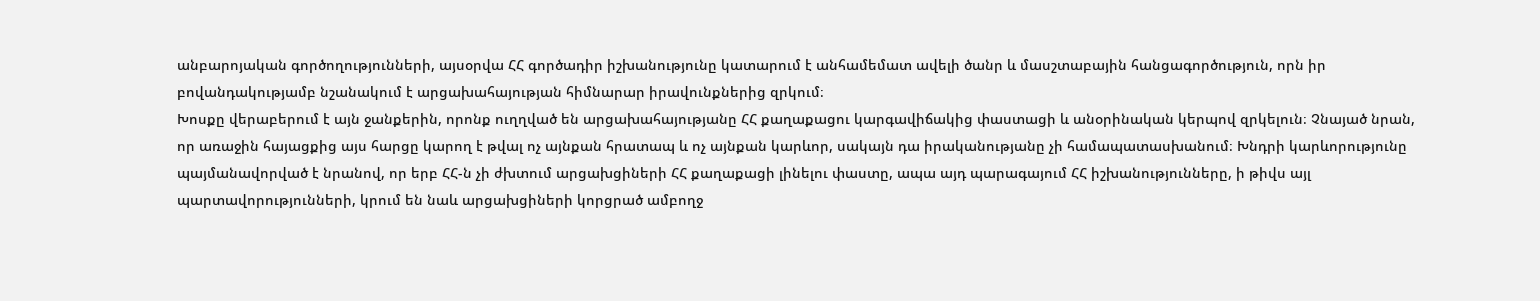անբարոյական գործողությունների, այսօրվա ՀՀ գործադիր իշխանությունը կատարում է անհամեմատ ավելի ծանր և մասշտաբային հանցագործություն, որն իր բովանդակությամբ նշանակում է արցախահայության հիմնարար իրավունքներից զրկում։
Խոսքը վերաբերում է այն ջանքերին, որոնք ուղղված են արցախահայությանը ՀՀ քաղաքացու կարգավիճակից փաստացի և անօրինական կերպով զրկելուն։ Չնայած նրան, որ առաջին հայացքից այս հարցը կարող է թվալ ոչ այնքան հրատապ և ոչ այնքան կարևոր, սակայն դա իրականությանը չի համապատասխանում։ Խնդրի կարևորությունը պայմանավորված է նրանով, որ երբ ՀՀ-ն չի ժխտում արցախցիների ՀՀ քաղաքացի լինելու փաստը, ապա այդ պարագայում ՀՀ իշխանությունները, ի թիվս այլ պարտավորությունների, կրում են նաև արցախցիների կորցրած ամբողջ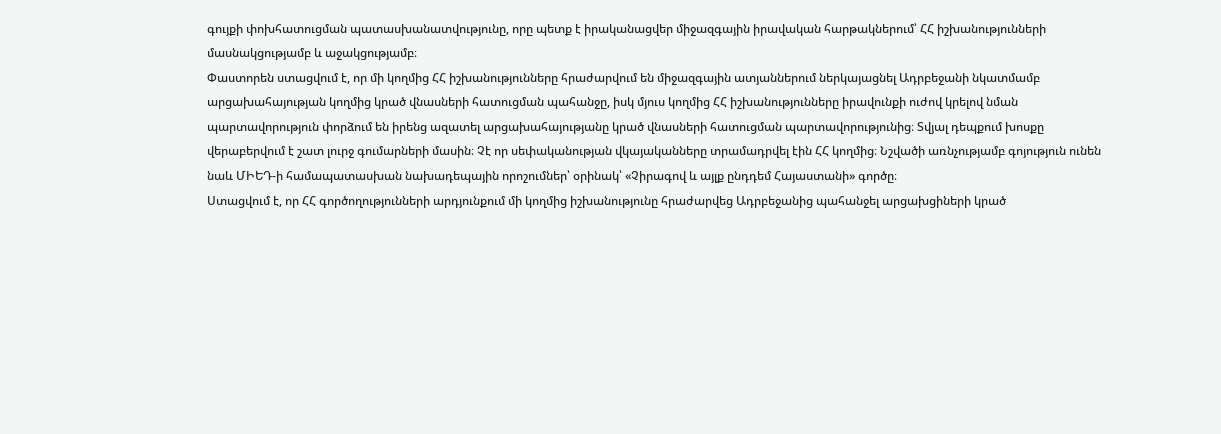գույքի փոխհատուցման պատասխանատվությունը, որը պետք է իրականացվեր միջազգային իրավական հարթակներում՝ ՀՀ իշխանությունների մասնակցությամբ և աջակցությամբ։
Փաստորեն ստացվում է, որ մի կողմից ՀՀ իշխանությունները հրաժարվում են միջազգային ատյաններում ներկայացնել Ադրբեջանի նկատմամբ արցախահայության կողմից կրած վնասների հատուցման պահանջը, իսկ մյուս կողմից ՀՀ իշխանությունները իրավունքի ուժով կրելով նման պարտավորություն փորձում են իրենց ազատել արցախահայությանը կրած վնասների հատուցման պարտավորությունից։ Տվյալ դեպքում խոսքը վերաբերվում է շատ լուրջ գումարների մասին։ Չէ որ սեփականության վկայականները տրամադրվել էին ՀՀ կողմից։ Նշվածի առնչությամբ գոյություն ունեն նաև ՄԻԵԴ-ի համապատասխան նախադեպային որոշումներ՝ օրինակ՝ «Չիրագով և այլք ընդդեմ Հայաստանի» գործը։
Ստացվում է, որ ՀՀ գործողությունների արդյունքում մի կողմից իշխանությունը հրաժարվեց Ադրբեջանից պահանջել արցախցիների կրած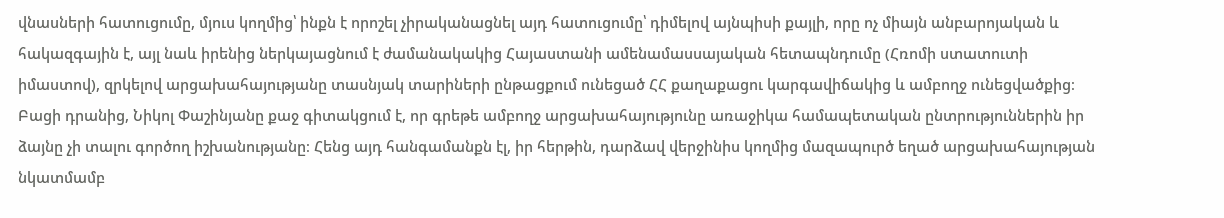վնասների հատուցումը, մյուս կողմից՝ ինքն է որոշել չիրականացնել այդ հատուցումը՝ դիմելով այնպիսի քայլի, որը ոչ միայն անբարոյական և հակազգային է, այլ նաև իրենից ներկայացնում է ժամանակակից Հայաստանի ամենամասսայական հետապնդումը (Հռոմի ստատուտի իմաստով), զրկելով արցախահայությանը տասնյակ տարիների ընթացքում ունեցած ՀՀ քաղաքացու կարգավիճակից և ամբողջ ունեցվածքից։ Բացի դրանից, Նիկոլ Փաշինյանը քաջ գիտակցում է, որ գրեթե ամբողջ արցախահայությունը առաջիկա համապետական ընտրություններին իր ձայնը չի տալու գործող իշխանությանը։ Հենց այդ հանգամանքն էլ, իր հերթին, դարձավ վերջինիս կողմից մազապուրծ եղած արցախահայության նկատմամբ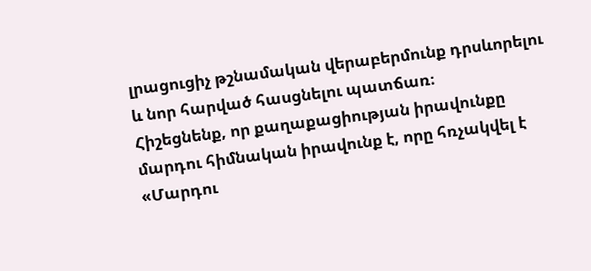լրացուցիչ թշնամական վերաբերմունք դրսևորելու և նոր հարված հասցնելու պատճառ։
Հիշեցնենք, որ քաղաքացիության իրավունքը մարդու հիմնական իրավունք է, որը հռչակվել է «Մարդու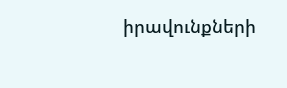իրավունքների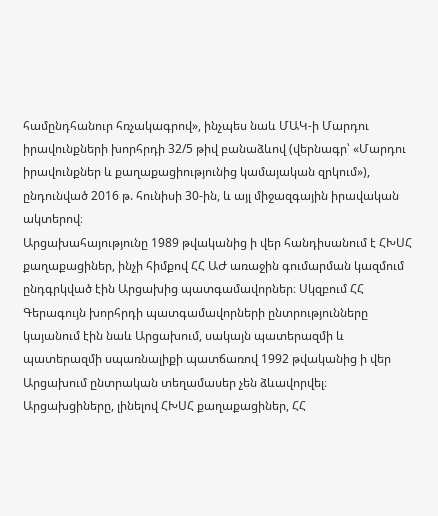համընդհանուր հռչակագրով», ինչպես նաև ՄԱԿ-ի Մարդու իրավունքների խորհրդի 32/5 թիվ բանաձևով (վերնագր՝ «Մարդու իրավունքներ և քաղաքացիությունից կամայական զրկում»), ընդունված 2016 թ. հունիսի 30-ին, և այլ միջազգային իրավական ակտերով։
Արցախահայությունը 1989 թվականից ի վեր հանդիսանում է ՀԽՍՀ քաղաքացիներ, ինչի հիմքով ՀՀ ԱԺ առաջին գումարման կազմում ընդգրկված էին Արցախից պատգամավորներ։ Սկզբում ՀՀ Գերագույն խորհրդի պատգամավորների ընտրությունները կայանում էին նաև Արցախում, սակայն պատերազմի և պատերազմի սպառնալիքի պատճառով 1992 թվականից ի վեր Արցախում ընտրական տեղամասեր չեն ձևավորվել։
Արցախցիները, լինելով ՀԽՍՀ քաղաքացիներ, ՀՀ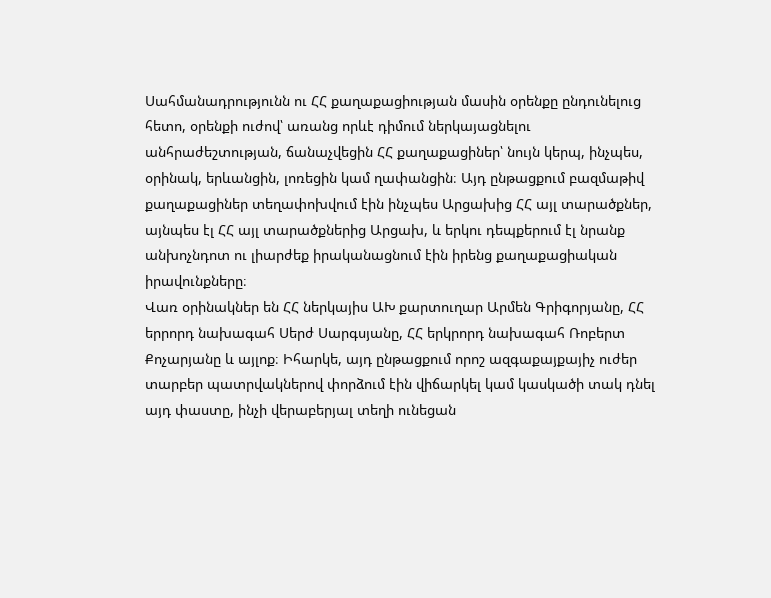Սահմանադրությունն ու ՀՀ քաղաքացիության մասին օրենքը ընդունելուց հետո, օրենքի ուժով՝ առանց որևէ դիմում ներկայացնելու անհրաժեշտության, ճանաչվեցին ՀՀ քաղաքացիներ՝ նույն կերպ, ինչպես, օրինակ, երևանցին, լոռեցին կամ ղափանցին։ Այդ ընթացքում բազմաթիվ քաղաքացիներ տեղափոխվում էին ինչպես Արցախից ՀՀ այլ տարածքներ, այնպես էլ ՀՀ այլ տարածքներից Արցախ, և երկու դեպքերում էլ նրանք անխոչնդոտ ու լիարժեք իրականացնում էին իրենց քաղաքացիական իրավունքները։
Վառ օրինակներ են ՀՀ ներկայիս ԱԽ քարտուղար Արմեն Գրիգորյանը, ՀՀ երրորդ նախագահ Սերժ Սարգսյանը, ՀՀ երկրորդ նախագահ Ռոբերտ Քոչարյանը և այլոք։ Իհարկե, այդ ընթացքում որոշ ազգաքայքայիչ ուժեր տարբեր պատրվակներով փորձում էին վիճարկել կամ կասկածի տակ դնել այդ փաստը, ինչի վերաբերյալ տեղի ունեցան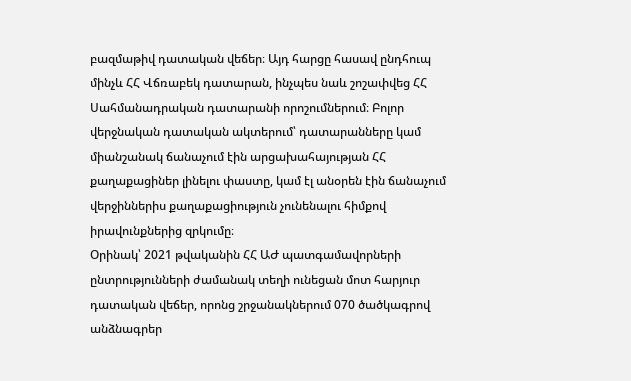բազմաթիվ դատական վեճեր։ Այդ հարցը հասավ ընդհուպ մինչև ՀՀ Վճռաբեկ դատարան, ինչպես նաև շոշափվեց ՀՀ Սահմանադրական դատարանի որոշումներում։ Բոլոր վերջնական դատական ակտերում՝ դատարանները կամ միանշանակ ճանաչում էին արցախահայության ՀՀ քաղաքացիներ լինելու փաստը, կամ էլ անօրեն էին ճանաչում վերջիններիս քաղաքացիություն չունենալու հիմքով իրավունքներից զրկումը։
Օրինակ՝ 2021 թվականին ՀՀ ԱԺ պատգամավորների ընտրությունների ժամանակ տեղի ունեցան մոտ հարյուր դատական վեճեր, որոնց շրջանակներում 070 ծածկագրով անձնագրեր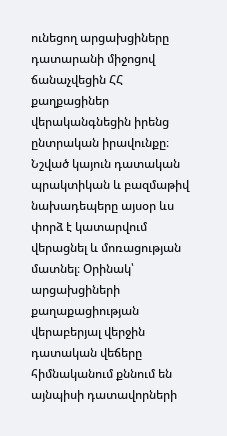ունեցող արցախցիները դատարանի միջոցով ճանաչվեցին ՀՀ քաղքացիներ վերականգնեցին իրենց ընտրական իրավունքը։
Նշված կայուն դատական պրակտիկան և բազմաթիվ նախադեպերը այսօր ևս փորձ է կատարվում վերացնել և մոռացության մատնել։ Օրինակ՝ արցախցիների քաղաքացիության վերաբերյալ վերջին դատական վեճերը հիմնականում քննում են այնպիսի դատավորների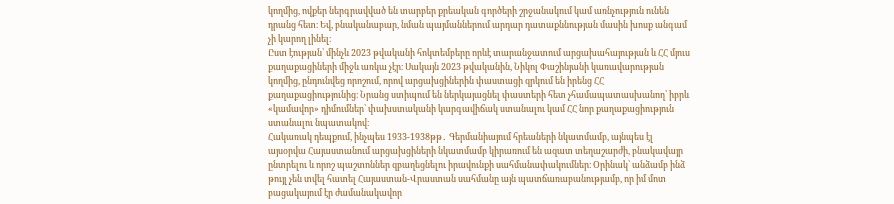կողմից, ովքեր ներգրավված են տարբեր քրեական գործերի շրջանակում կամ առնչություն ունեն դրանց հետ։ Եվ, բնականաբար, նման պայմաններում արդար դատաքննության մասին խոսք անգամ չի կարող լինել։
Ըստ էության՝ մինչև 2023 թվականի հոկտեմբերը որևէ տարանջատում արցախահայության և ՀՀ մյուս քաղաքացիների միջև առկա չէր։ Սակայն 2023 թվականին, Նիկոլ Փաշինյանի կառավարության կողմից, ընդունվեց որոշում, որով արցախցիներին փաստացի զրկում են իրենց ՀՀ քաղաքացիությունից։ Նրանց ստիպում են ներկայացնել փաստերի հետ չհամապատասխանող՝ իբրև «կամավոր» դիմումներ՝ փախստականի կարգավիճակ ստանալու կամ ՀՀ նոր քաղաքացիություն ստանալու նպատակով։
Հակառակ դեպքում, ինչպես 1933-1938թթ․ Գերմանիայում հրեաների նկատմամբ, այնպես էլ այսօրվա Հայաստանում արցախցիների նկատմամբ կիրառում են ազատ տեղաշարժի, բնակավայր ընտրելու և որոշ պաշտոններ զբաղեցնելու իրավունքի սահմանափակումներ։ Օրինակ՝ անձամբ ինձ թույլ չեն տվել հատել Հայաստան-Վրաստան սահմանը այն պատճառաբանությամբ, որ իմ մոտ բացակայում էր ժամանակավոր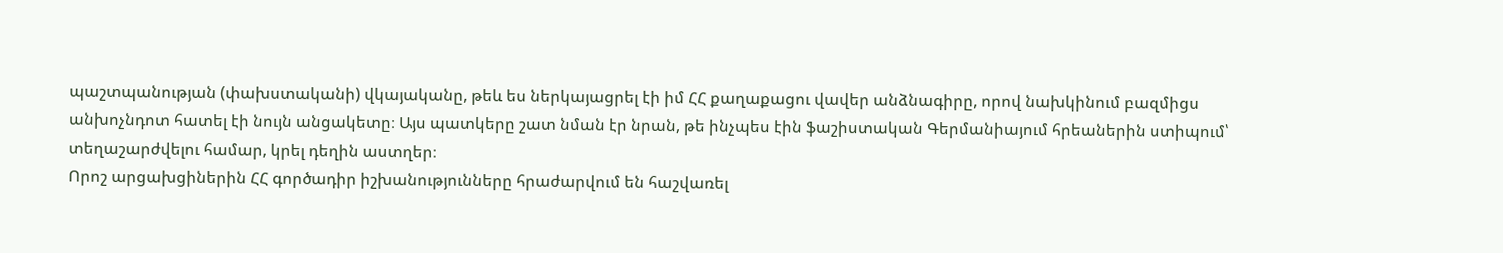պաշտպանության (փախստականի) վկայականը, թեև ես ներկայացրել էի իմ ՀՀ քաղաքացու վավեր անձնագիրը, որով նախկինում բազմիցս անխոչնդոտ հատել էի նույն անցակետը։ Այս պատկերը շատ նման էր նրան, թե ինչպես էին ֆաշիստական Գերմանիայում հրեաներին ստիպում՝ տեղաշարժվելու համար, կրել դեղին աստղեր։
Որոշ արցախցիներին ՀՀ գործադիր իշխանությունները հրաժարվում են հաշվառել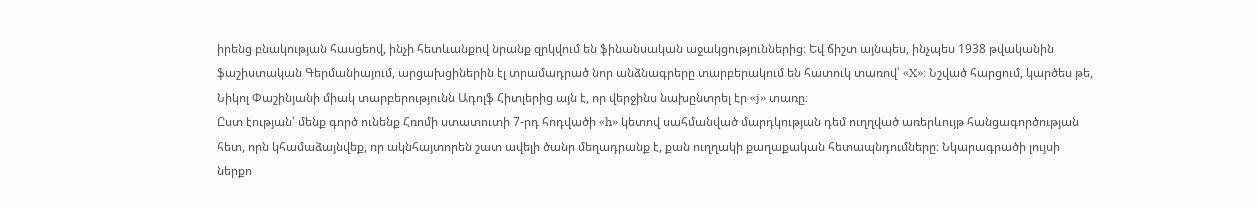իրենց բնակության հասցեով, ինչի հետևանքով նրանք զրկվում են ֆինանսական աջակցություններից։ Եվ ճիշտ այնպես, ինչպես 1938 թվականին ֆաշիստական Գերմանիայում, արցախցիներին էլ տրամադրած նոր անձնագրերը տարբերակում են հատուկ տառով՝ «X»։ Նշված հարցում, կարծես թե, Նիկոլ Փաշինյանի միակ տարբերությունն Ադոլֆ Հիտլերից այն է, որ վերջինս նախընտրել էր «j» տառը։
Ըստ էության՝ մենք գործ ունենք Հռոմի ստատուտի 7-րդ հոդվածի «h» կետով սահմանված մարդկության դեմ ուղղված առերևույթ հանցագործության հետ, որն կհամաձայնվեք, որ ակնհայտորեն շատ ավելի ծանր մեղադրանք է, քան ուղղակի քաղաքական հետապնդումները։ Նկարագրածի լույսի ներքո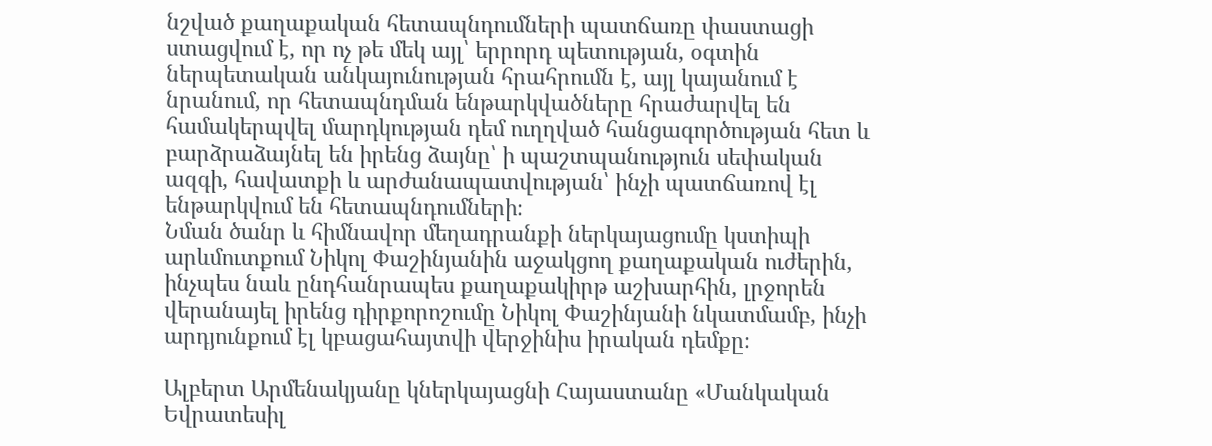նշված քաղաքական հետապնդումների պատճառը փաստացի ստացվում է, որ ոչ թե մեկ այլ՝ երրորդ պետության, օգտին ներպետական անկայունության հրահրումն է, այլ կայանում է նրանում, որ հետապնդման ենթարկվածները հրաժարվել են համակերպվել մարդկության դեմ ուղղված հանցագործության հետ և բարձրաձայնել են իրենց ձայնը՝ ի պաշտպանություն սեփական ազգի, հավատքի և արժանապատվության՝ ինչի պատճառով էլ ենթարկվում են հետապնդումների։
Նման ծանր և հիմնավոր մեղադրանքի ներկայացումը կստիպի արևմուտքում Նիկոլ Փաշինյանին աջակցող քաղաքական ուժերին, ինչպես նաև ընդհանրապես քաղաքակիրթ աշխարհին, լրջորեն վերանայել իրենց դիրքորոշումը Նիկոլ Փաշինյանի նկատմամբ, ինչի արդյունքում էլ կբացահայտվի վերջինիս իրական դեմքը։

Ալբերտ Արմենակյանը կներկայացնի Հայաստանը «Մանկական Եվրատեսիլ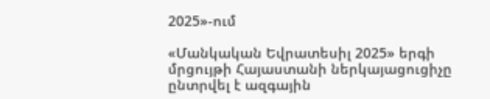2025»-ում

«Մանկական Եվրատեսիլ 2025» երգի մրցույթի Հայաստանի ներկայացուցիչը ընտրվել է ազգային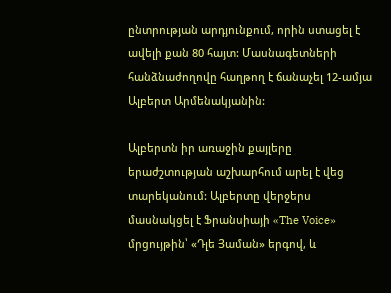ընտրության արդյունքում, որին ստացել է ավելի քան 80 հայտ: Մասնագետների հանձնաժողովը հաղթող է ճանաչել 12-ամյա Ալբերտ Արմենակյանին:

Ալբերտն իր առաջին քայլերը երաժշտության աշխարհում արել է վեց տարեկանում: Ալբերտը վերջերս մասնակցել է Ֆրանսիայի «The Voice» մրցույթին՝ «Դլե Յաման» երգով, և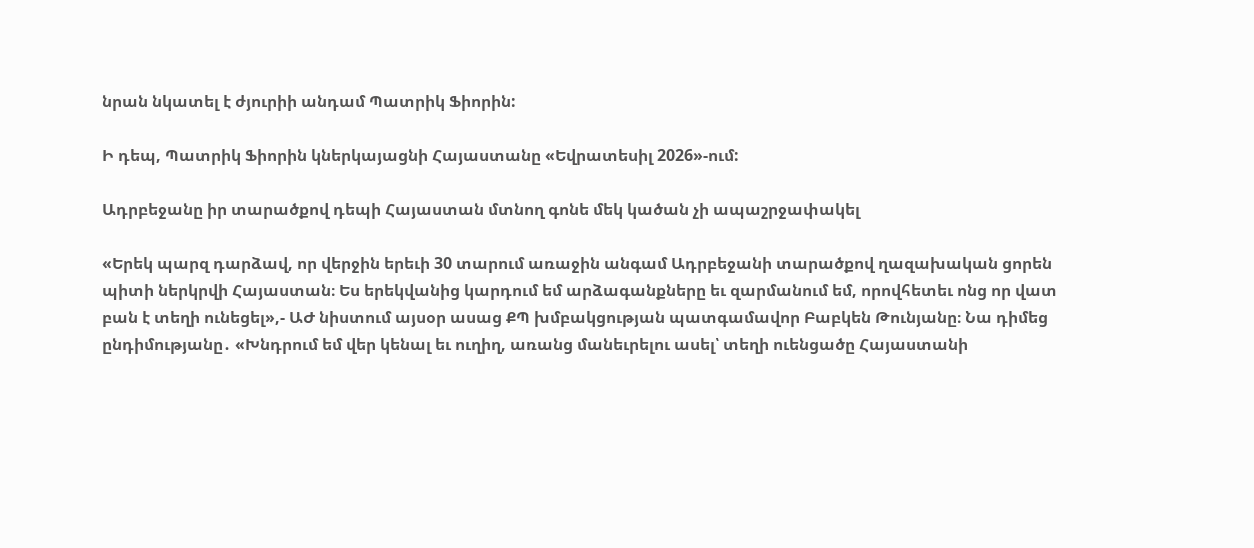նրան նկատել է ժյուրիի անդամ Պատրիկ Ֆիորին:

Ի դեպ, Պատրիկ Ֆիորին կներկայացնի Հայաստանը «Եվրատեսիլ 2026»-ում:

Ադրբեջանը իր տարածքով դեպի Հայաստան մտնող գոնե մեկ կածան չի ապաշրջափակել

«Երեկ պարզ դարձավ, որ վերջին երեւի 30 տարում առաջին անգամ Ադրբեջանի տարածքով ղազախական ցորեն պիտի ներկրվի Հայաստան։ Ես երեկվանից կարդում եմ արձագանքները եւ զարմանում եմ, որովհետեւ ոնց որ վատ բան է տեղի ունեցել»,- ԱԺ նիստում այսօր ասաց ՔՊ խմբակցության պատգամավոր Բաբկեն Թունյանը։ Նա դիմեց ընդիմությանը․ «Խնդրում եմ վեր կենալ եւ ուղիղ, առանց մանեւրելու ասել՝ տեղի ուենցածը Հայաստանի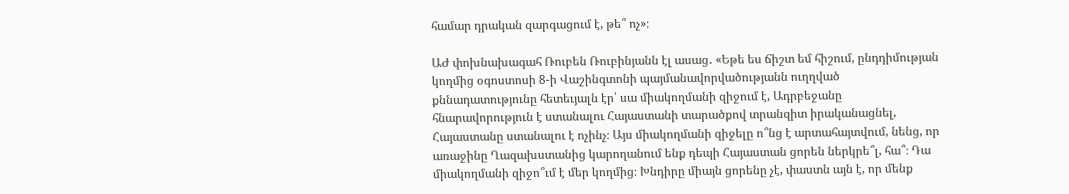համար դրական զարգացում է, թե՞ ոչ»։

ԱԺ փոխնախագահ Ռուբեն Ռուբինյանն էլ ասաց․ «Եթե ես ճիշտ եմ հիշում, ընդդիմության կողմից օգոստոսի 8-ի Վաշինգտոնի պայմանավորվածությանն ուղղված քննադատությունը հետեւյալն էր՝ սա միակողմանի զիջում է, Ադրբեջանը հնարավորություն է ստանալու Հայաստանի տարածքով տրանզիտ իրականացնել, Հայաստանը ստանալու է ոչինչ։ Այս միակողմանի զիջելը ո՞նց է արտահայտվում, նենց, որ առաջինը Ղազախստանից կարողանում ենք դեպի Հայաստան ցորեն ներկրե՞լ, հա՞։ Դա միակողմանի զիջո՞ւմ է մեր կողմից։ Խնդիրը միայն ցորենը չէ, փաստն այն է, որ մենք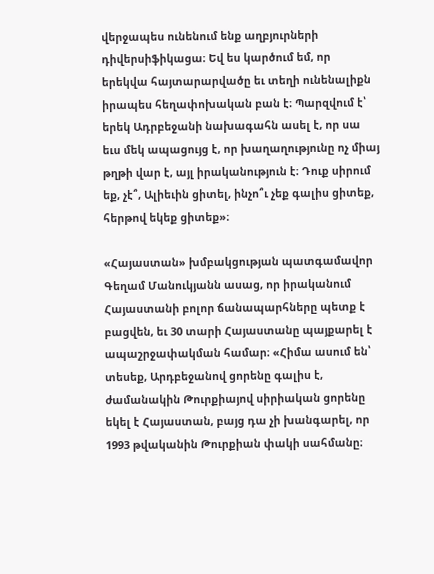վերջապես ունենում ենք աղբյուրների դիվերսիֆիկացա։ Եվ ես կարծում եմ, որ երեկվա հայտարարվածը եւ տեղի ունենալիքն իրապես հեղափոխական բան է։ Պարզվում է՝ երեկ Ադրբեջանի նախագահն ասել է, որ սա եւս մեկ ապացույց է, որ խաղաղությունը ոչ միայ թղթի վար է, այլ իրականություն է։ Դուք սիրում եք, չէ՞, Ալիեւին ցիտել, ինչո՞ւ չեք գալիս ցիտեք, հերթով եկեք ցիտեք»։

«Հայաստան» խմբակցության պատգամավոր Գեղամ Մանուկյանն ասաց, որ իրականում Հայաստանի բոլոր ճանապարհները պետք է բացվեն, եւ 30 տարի Հայաստանը պայքարել է ապաշրջափակման համար։ «Հիմա ասում են՝ տեսեք, Արդբեջանով ցորենը գալիս է, ժամանակին Թուրքիայով սիրիական ցորենը եկել է Հայաստան, բայց դա չի խանգարել, որ 1993 թվականին Թուրքիան փակի սահմանը։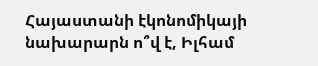Հայաստանի էկոնոմիկայի նախարարն ո՞վ է, Իլհամ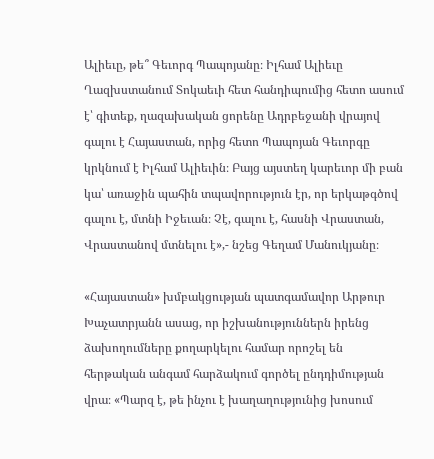Ալիեւը, թե՞ Գեւորգ Պապոյանը։ Իլհամ Ալիեւը Ղազխստանում Տոկաեւի հետ հանդիպումից հետո ասում է՝ գիտեք, ղազախական ցորենը Ադրբեջանի վրայով գալու է Հայաստան, որից հետո Պապոյան Գեւորգը կրկնում է Իլհամ Ալիեւին։ Բայց այստեղ կարեւոր մի բան կա՝ առաջին պահին տպավորություն էր, որ երկաթգծով գալու է, մտնի Իջեւան։ Չէ, գալու է, հասնի Վրաստան, Վրաստանով մտնելու է»,- նշեց Գեղամ Մանուկյանը։

«Հայաստան» խմբակցության պատգամավոր Արթուր Խաչատրյանն ասաց, որ իշխանություններն իրենց ձախողումները քողարկելու համար որոշել են հերթական անգամ հարձակում գործել ընդդիմության վրա։ «Պարզ է, թե ինչու է խաղաղությունից խոսում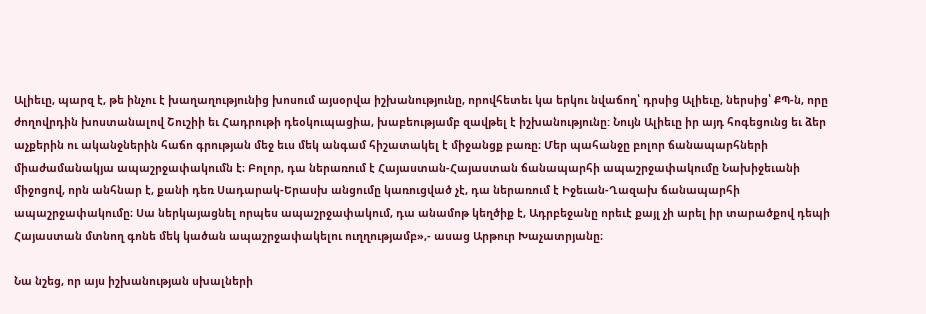Ալիեւը, պարզ է, թե ինչու է խաղաղությունից խոսում այսօրվա իշխանությունը, որովհետեւ կա երկու նվաճող՝ դրսից Ալիեւը, ներսից՝ ՔՊ-ն, որը ժողովրդին խոստանալով Շուշիի եւ Հադրութի դեօկուպացիա, խաբեությամբ զավթել է իշխանությունը: Նույն Ալիեւը իր այդ հոգեցունց եւ ձեր աչքերին ու ականջներին հաճո գրության մեջ եւս մեկ անգամ հիշատակել է միջանցք բառը։ Մեր պահանջը բոլոր ճանապարհների միաժամանակյա ապաշրջափակումն է։ Բոլոր, դա ներառում է Հայաստան-Հայաստան ճանապարհի ապաշրջափակումը Նախիջեւանի միջոցով, որն անհնար է, քանի դեռ Սադարակ-Երասխ անցումը կառուցված չէ, դա ներառում է Իջեւան-Ղազախ ճանապարհի ապաշրջափակումը։ Սա ներկայացնել որպես ապաշրջափակում, դա անամոթ կեղծիք է, Ադրբեջանը որեւէ քայլ չի արել իր տարածքով դեպի Հայաստան մտնող գոնե մեկ կածան ապաշրջափակելու ուղղությամբ»,- ասաց Արթուր Խաչատրյանը։

Նա նշեց, որ այս իշխանության սխալների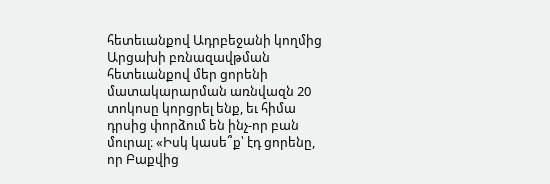հետեւանքով Ադրբեջանի կողմից Արցախի բռնազավթման հետեւանքով մեր ցորենի մատակարարման առնվազն 20 տոկոսը կորցրել ենք, եւ հիմա դրսից փորձում են ինչ-որ բան մուրալ։ «Իսկ կասե՞ք՝ էդ ցորենը, որ Բաքվից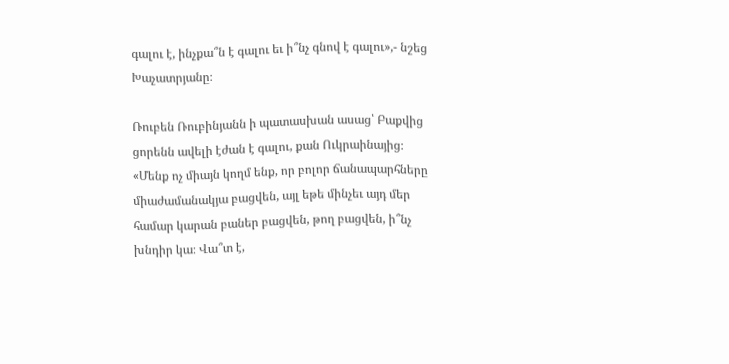գալու է, ինչքա՞ն է գալու եւ ի՞նչ գնով է գալու»,- նշեց Խաչատրյանը։

Ռուբեն Ռուբինյանն ի պատասխան ասաց՝ Բաքվից ցորենն ավելի էժան է գալու, քան Ուկրաինայից։ «Մենք ոչ միայն կողմ ենք, որ բոլոր ճանապարհները միաժամանակյա բացվեն, այլ եթե մինչեւ այդ մեր համար կարան բաներ բացվեն, թող բացվեն, ի՞նչ խնդիր կա։ Վա՞տ է,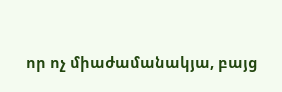որ ոչ միաժամանակյա, բայց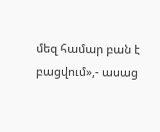մեզ համար բան է բացվում»,- ասաց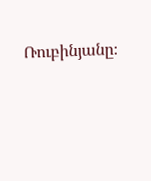Ռուբինյանը։